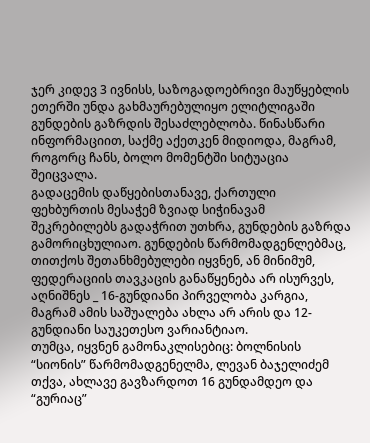ჯერ კიდევ 3 ივნისს, საზოგადოებრივი მაუწყებლის ეთერში უნდა გახმაურებულიყო ელიტლიგაში გუნდების გაზრდის შესაძლებლობა. წინასწარი ინფორმაციით, საქმე აქეთკენ მიდიოდა, მაგრამ, როგორც ჩანს, ბოლო მომენტში სიტუაცია შეიცვალა.
გადაცემის დაწყებისთანავე, ქართული ფეხბურთის მესაჭემ ზვიად სიჭინავამ შეკრებილებს გადაჭრით უთხრა, გუნდების გაზრდა გამორიცხულიაო. გუნდების წარმომადგენლებმაც, თითქოს შეთანხმებულები იყვნენ, ან მინიმუმ, ფედერაციის თავკაცის განაწყენება არ ისურვეს, აღნიშნეს _ 16-გუნდიანი პირველობა კარგია, მაგრამ ამის საშუალება ახლა არ არის და 12-გუნდიანი საუკეთესო ვარიანტიაო.
თუმცა, იყვნენ გამონაკლისებიც: ბოლნისის “სიონის” წარმომადგენელმა, ლევან ბაჯელიძემ თქვა, ახლავე გავზარდოთ 16 გუნდამდეო და “გურიაც”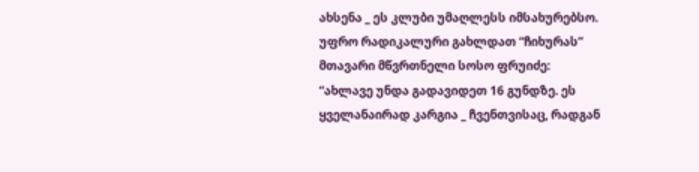ახსენა _ ეს კლუბი უმაღლესს იმსახურებსო. უფრო რადიკალური გახლდათ “ჩიხურას” მთავარი მწვრთნელი სოსო ფრუიძე: “ახლავე უნდა გადავიდეთ 16 გუნდზე. ეს ყველანაირად კარგია _ ჩვენთვისაც, რადგან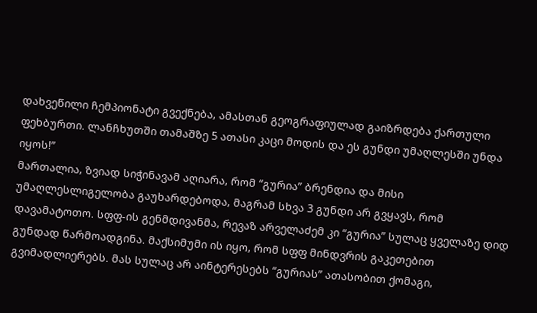დახვეწილი ჩემპიონატი გვექნება, ამასთან გეოგრაფიულად გაიზრდება ქართული ფეხბურთი. ლანჩხუთში თამაშზე 5 ათასი კაცი მოდის და ეს გუნდი უმაღლესში უნდა იყოს!”
მართალია, ზვიად სიჭინავამ აღიარა, რომ “გურია” ბრენდია და მისი უმაღლესლიგელობა გაუხარდებოდა, მაგრამ სხვა 3 გუნდი არ გვყავს, რომ დავამატოთო. სფფ-ის გენმდივანმა, რევაზ არველაძემ კი “გურია” სულაც ყველაზე დიდ გუნდად წარმოადგინა. მაქსიმუმი ის იყო, რომ სფფ მინდვრის გაკეთებით გვიმადლიერებს. მას სულაც არ აინტერესებს “გურიას” ათასობით ქომაგი,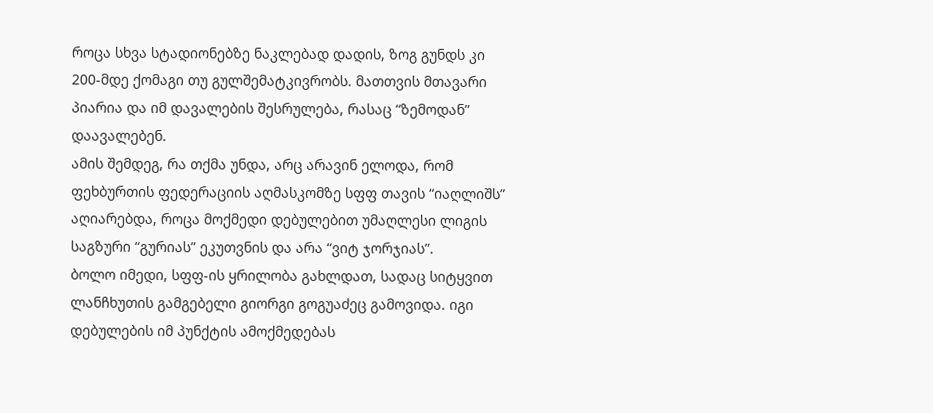როცა სხვა სტადიონებზე ნაკლებად დადის, ზოგ გუნდს კი 200-მდე ქომაგი თუ გულშემატკივრობს. მათთვის მთავარი პიარია და იმ დავალების შესრულება, რასაც “ზემოდან” დაავალებენ.
ამის შემდეგ, რა თქმა უნდა, არც არავინ ელოდა, რომ ფეხბურთის ფედერაციის აღმასკომზე სფფ თავის “იაღლიშს” აღიარებდა, როცა მოქმედი დებულებით უმაღლესი ლიგის საგზური “გურიას” ეკუთვნის და არა “ვიტ ჯორჯიას”.
ბოლო იმედი, სფფ-ის ყრილობა გახლდათ, სადაც სიტყვით ლანჩხუთის გამგებელი გიორგი გოგუაძეც გამოვიდა. იგი დებულების იმ პუნქტის ამოქმედებას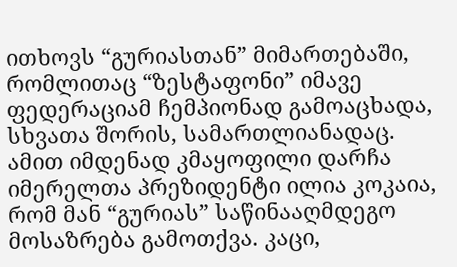ითხოვს “გურიასთან” მიმართებაში, რომლითაც “ზესტაფონი” იმავე ფედერაციამ ჩემპიონად გამოაცხადა, სხვათა შორის, სამართლიანადაც. ამით იმდენად კმაყოფილი დარჩა იმერელთა პრეზიდენტი ილია კოკაია, რომ მან “გურიას” საწინააღმდეგო მოსაზრება გამოთქვა. კაცი,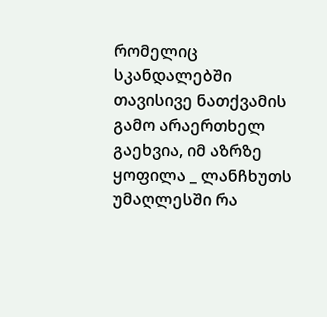რომელიც სკანდალებში თავისივე ნათქვამის გამო არაერთხელ გაეხვია, იმ აზრზე ყოფილა _ ლანჩხუთს უმაღლესში რა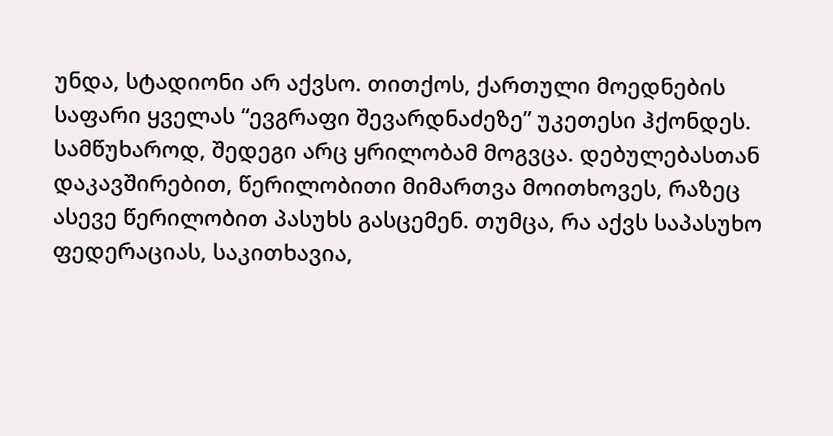უნდა, სტადიონი არ აქვსო. თითქოს, ქართული მოედნების საფარი ყველას “ევგრაფი შევარდნაძეზე” უკეთესი ჰქონდეს.
სამწუხაროდ, შედეგი არც ყრილობამ მოგვცა. დებულებასთან დაკავშირებით, წერილობითი მიმართვა მოითხოვეს, რაზეც ასევე წერილობით პასუხს გასცემენ. თუმცა, რა აქვს საპასუხო ფედერაციას, საკითხავია,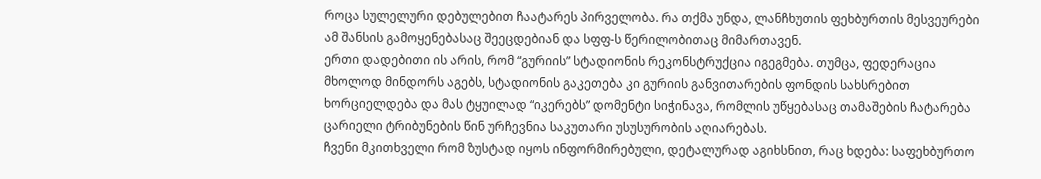როცა სულელური დებულებით ჩაატარეს პირველობა. რა თქმა უნდა, ლანჩხუთის ფეხბურთის მესვეურები ამ შანსის გამოყენებასაც შეეცდებიან და სფფ-ს წერილობითაც მიმართავენ.
ერთი დადებითი ის არის, რომ “გურიის” სტადიონის რეკონსტრუქცია იგეგმება. თუმცა, ფედერაცია მხოლოდ მინდორს აგებს, სტადიონის გაკეთება კი გურიის განვითარების ფონდის სახსრებით ხორციელდება და მას ტყუილად “იკერებს” დომენტი სიჭინავა, რომლის უწყებასაც თამაშების ჩატარება ცარიელი ტრიბუნების წინ ურჩევნია საკუთარი უსუსურობის აღიარებას.
ჩვენი მკითხველი რომ ზუსტად იყოს ინფორმირებული, დეტალურად აგიხსნით, რაც ხდება: საფეხბურთო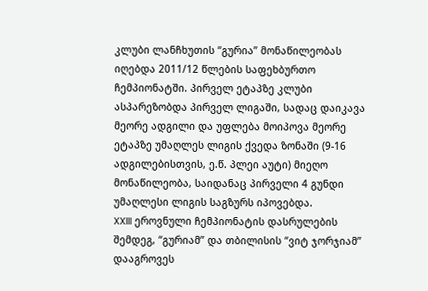კლუბი ლანჩხუთის “გურია” მონაწილეობას იღებდა 2011/12 წლების საფეხბურთო ჩემპიონატში. პირველ ეტაპზე კლუბი ასპარეზობდა პირველ ლიგაში, სადაც დაიკავა მეორე ადგილი და უფლება მოიპოვა მეორე ეტაპზე უმაღლეს ლიგის ქვედა ზონაში (9-16 ადგილებისთვის, ე.წ. პლეი აუტი) მიეღო მონაწილეობა, საიდანაც პირველი 4 გუნდი უმაღლესი ლიგის საგზურს იპოვებდა.
XXIII ეროვნული ჩემპიონატის დასრულების შემდეგ, “გურიამ” და თბილისის “ვიტ ჯორჯიამ” დააგროვეს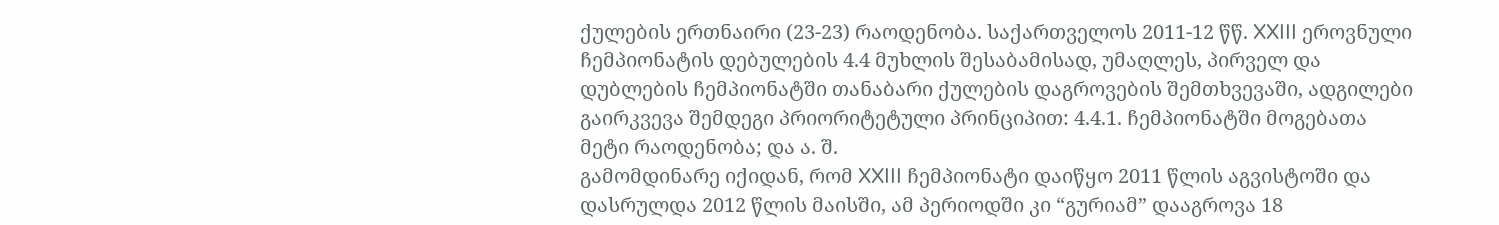ქულების ერთნაირი (23-23) რაოდენობა. საქართველოს 2011-12 წწ. XXIII ეროვნული ჩემპიონატის დებულების 4.4 მუხლის შესაბამისად, უმაღლეს, პირველ და დუბლების ჩემპიონატში თანაბარი ქულების დაგროვების შემთხვევაში, ადგილები გაირკვევა შემდეგი პრიორიტეტული პრინციპით: 4.4.1. ჩემპიონატში მოგებათა მეტი რაოდენობა; და ა. შ.
გამომდინარე იქიდან, რომ XXIII ჩემპიონატი დაიწყო 2011 წლის აგვისტოში და დასრულდა 2012 წლის მაისში, ამ პერიოდში კი “გურიამ” დააგროვა 18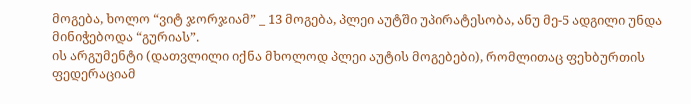მოგება, ხოლო “ვიტ ჯორჯიამ” _ 13 მოგება, პლეი აუტში უპირატესობა, ანუ მე-5 ადგილი უნდა მინიჭებოდა “გურიას”.
ის არგუმენტი (დათვლილი იქნა მხოლოდ პლეი აუტის მოგებები), რომლითაც ფეხბურთის ფედერაციამ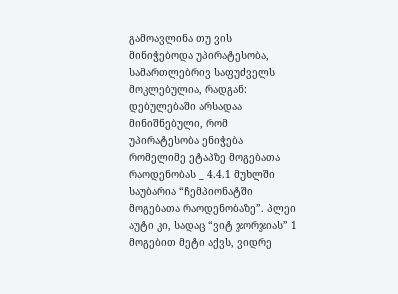გამოავლინა თუ ვის მინიჭებოდა უპირატესობა, სამართლებრივ საფუძველს მოკლებულია, რადგან: დებულებაში არსადაა მინიშნებული, რომ უპირატესობა ენიჭება რომელიმე ეტაპზე მოგებათა რაოდენობას _ 4.4.1 მუხლში საუბარია “ჩემპიონატში მოგებათა რაოდენობაზე”. პლეი აუტი კი, სადაც “ვიტ ჯორჯიას” 1 მოგებით მეტი აქვს, ვიდრე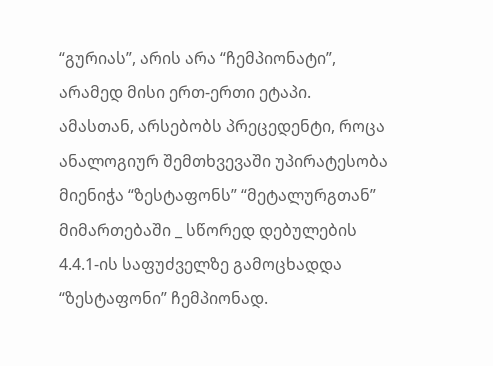“გურიას”, არის არა “ჩემპიონატი”, არამედ მისი ერთ-ერთი ეტაპი.
ამასთან, არსებობს პრეცედენტი, როცა ანალოგიურ შემთხვევაში უპირატესობა მიენიჭა “ზესტაფონს” “მეტალურგთან” მიმართებაში _ სწორედ დებულების 4.4.1-ის საფუძველზე გამოცხადდა “ზესტაფონი” ჩემპიონად.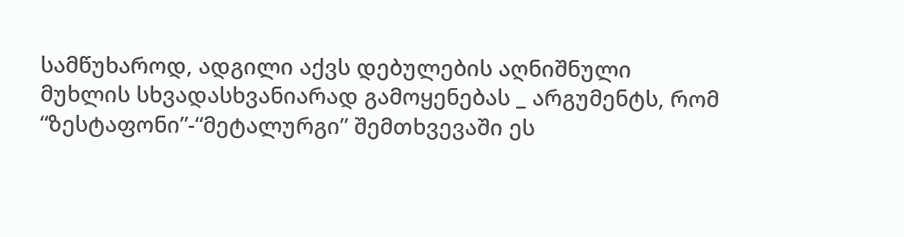სამწუხაროდ, ადგილი აქვს დებულების აღნიშნული მუხლის სხვადასხვანიარად გამოყენებას _ არგუმენტს, რომ “ზესტაფონი”-“მეტალურგი” შემთხვევაში ეს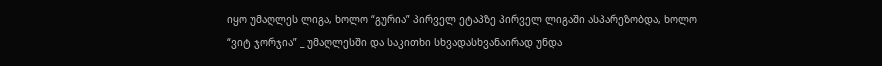იყო უმაღლეს ლიგა, ხოლო “გურია” პირველ ეტაპზე პირველ ლიგაში ასპარეზობდა, ხოლო “ვიტ ჯორჯია” _ უმაღლესში და საკითხი სხვადასხვანაირად უნდა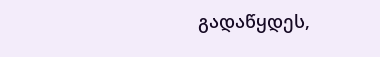გადაწყდეს,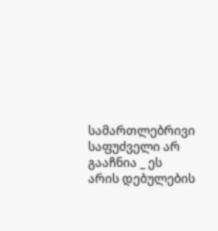სამართლებრივი საფუძველი არ გააჩნია _ ეს არის დებულების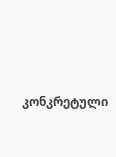კონკრეტული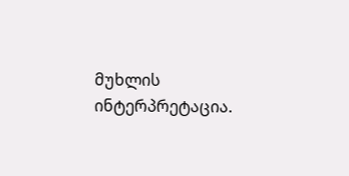მუხლის ინტერპრეტაცია.